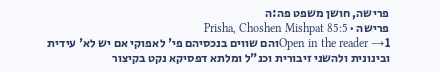פרישה, חושן משפט פה:ה
פרישה · Prisha, Choshen Mishpat 85:5
Open in the reader →1והם שווים בנכסיהם פי' לאפוקי אם יש לא' עידית ובינונית ולהשני זיבורית וכנ"ל ומלתא דפסיקא נקט בקיצור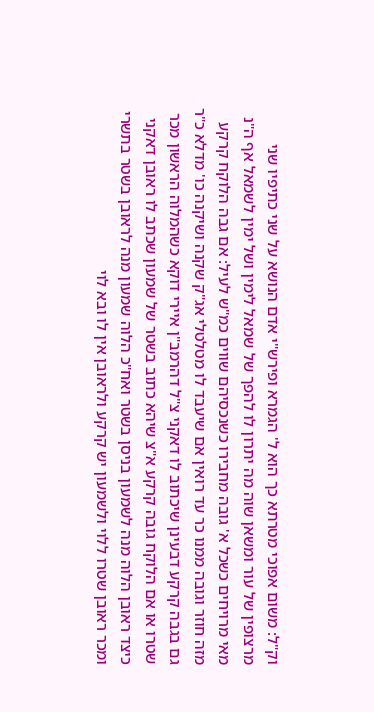וק"ל: משום אפוכי מטרתא כך הוא ל' הגמרא ופירש"י אדם הנושא על שני כתיפיו שני מרצופין של עור ומשאן שוה מה יתרון לו להפך של שמאל לימין ושל ימין לשמאל אף ה"נ מאי מרויחים כשכל א' גובה מחבירו כשנכסיהם שווים כמ"ש לעיל: אם גבה הלוקח קרקע מזה חוזר וגובה ממנו כר עד רואין אם שיעבד לו מטלטלי אג"ק שקנה ושיקנה כו' מדלא כ"ר גם בגבה קרקע דבעינן שיכתוב לו דאקני צ"ל דהרמב"ן איירי דוקא כשהמלוה הראשון מכר שטרו או אם הלוקח גובה קרקע א"צ שיהא כתוב בשטר של שמעון שכתב לו ראובן דאקני כיצד ראובן הלוה מנה לשמעון בניסן בשטר ואח"כ הלוה שמעון מנה לראובן בשטר בתשרי ומכר ראובן שטרו ללוי ולשמעון יש קרקע ולראובן אין לו ובא לוי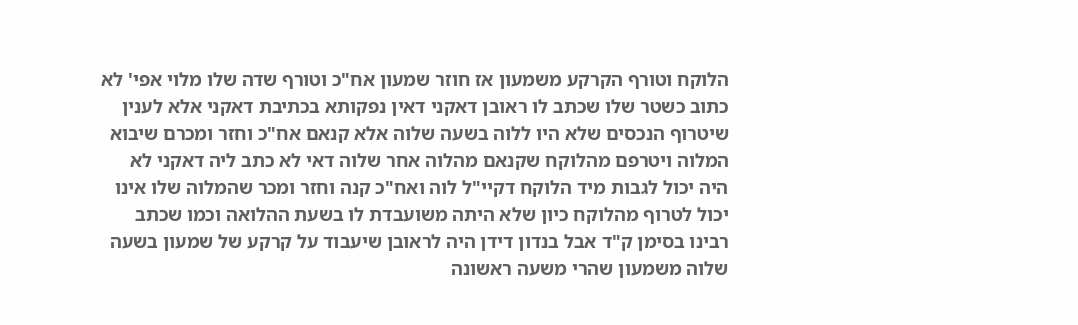הלוקח וטורף הקרקע משמעון אז חוזר שמעון אח"כ וטורף שדה שלו מלוי אפי' לא כתוב כשטר שלו שכתב לו ראובן דאקני דאין נפקותא בכתיבת דאקני אלא לענין שיטרוף הנכסים שלא היו ללוה בשעה שלוה אלא קנאם אח"כ וחזר ומכרם שיבוא המלוה ויטרפם מהלוקח שקנאם מהלוה אחר שלוה דאי לא כתב ליה דאקני לא היה יכול לגבות מיד הלוקח דקיי"ל לוה ואח"כ קנה וחזר ומכר שהמלוה שלו אינו יכול לטרוף מהלוקח כיון שלא היתה משועבדת לו בשעת ההלואה וכמו שכתב רבינו בסימן ק"ד אבל בנדון דידן היה לראובן שיעבוד על קרקע של שמעון בשעה שלוה משמעון שהרי משעה ראשונה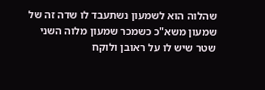שהלוה הוא לשמעון נשתעבד לו שדה זה של שמעון משא"כ כשמכר שמעון מלוה השני שטר שיש לו על ראובן ולוקח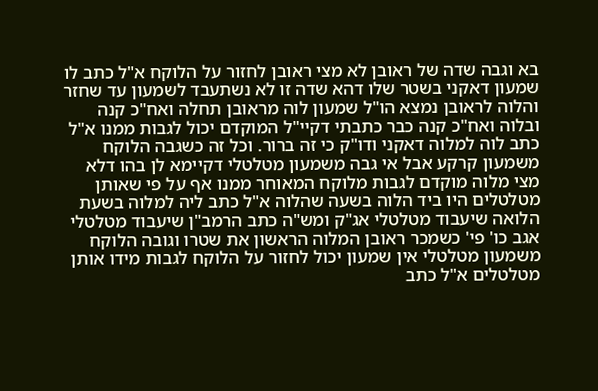בא וגבה שדה של ראובן לא מצי ראובן לחזור על הלוקח א"ל כתב לו שמעון דאקני בשטר שלו דהא שדה זו לא נשתעבד לשמעון עד שחזר והלוה לראובן נמצא הו"ל שמעון לוה מראובן תחלה ואח"כ קנה ובלוה ואח"כ קנה כבר כתבתי דקיי"ל המוקדם יכול לגבות ממנו א"ל כתב לוה למלוה דאקני ודו"ק כי זה ברור. וכל זה כשגבה הלוקח משמעון קרקע אבל אי גבה משמעון מטלטלי דקיימא לן בהו דלא מצי מלוה מוקדם לגבות מלוקח המאוחר ממנו אף על פי שאותן מטלטלים היו ביד הלוה בשעה שהלוה א"ל כתב ליה למלוה בשעת הלואה שיעבוד מטלטלי אג"ק ומש"ה כתב הרמב"ן שיעבוד מטלטלי אגב כו' פי' כשמכר ראובן המלוה הראשון את שטרו וגובה הלוקח משמעון מטלטלי אין שמעון יכול לחזור על הלוקח לגבות מידו אותן מטלטלים א"ל כתב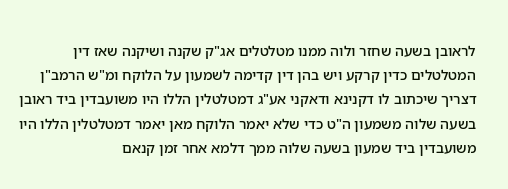לראובן בשעה שחזר ולוה ממנו מטלטלים אג"ק שקנה ושיקנה שאז דין המטלטלים כדין קרקע ויש בהן דין קדימה לשמעון על הלוקח ומ"ש הרמב"ן דצריך שיכתוב לו דקנינא ודאקני אע"ג דמטלטלין הללו היו משועבדין ביד ראובן בשעה שלוה משמעון ה"ט כדי שלא יאמר הלוקח מאן יאמר דמטלטלין הללו היו משועבדין ביד שמעון בשעה שלוה ממך דלמא אחר זמן קנאם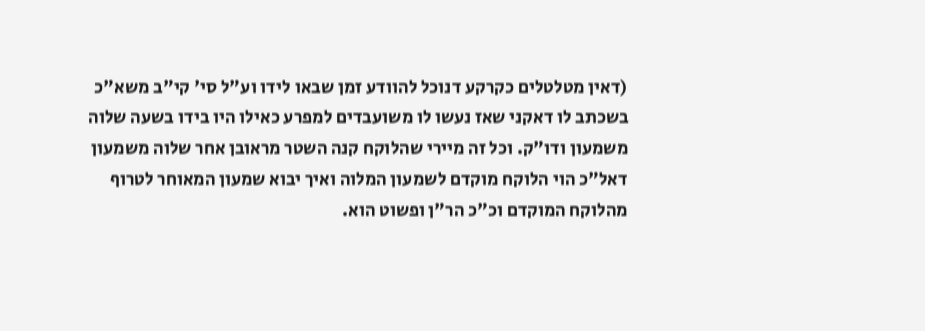(דאין מטלטלים כקרקע דנוכל להוודע זמן שבאו לידו וע"ל סי' קי"ב משא"כ בשכתב לו דאקני שאז נעשו לו משועבדים למפרע כאילו היו בידו בשעה שלוה משמעון ודו"ק. וכל זה מיירי שהלוקח קנה השטר מראובן אחר שלוה משמעון דאל"כ הוי הלוקח מוקדם לשמעון המלוה ואיך יבוא שמעון המאוחר לטרוף מהלוקח המוקדם וכ"כ הר"ן ופשוט הוא.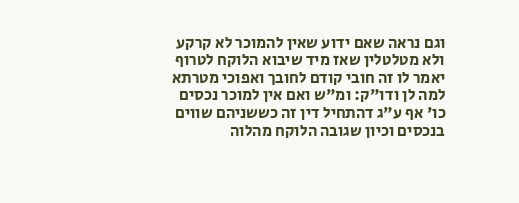וגם נראה שאם ידוע שאין להמוכר לא קרקע ולא מטלטלין שאז מיד שיבוא הלוקח לטרוף יאמר לו זה חובי קודם לחובך ואפוכי מטרתא למה לן ודו"ק: ומ"ש ואם אין למוכר נכסים כו' אף ע"ג דהתחיל דין זה כששניהם שווים בנכסים וכיון שגובה הלוקח מהלוה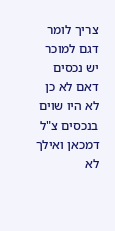צריך לומר דגם למוכר יש נכסים דאם לא כן לא היו שוים בנכסים צ"ל דמכאן ואילך לא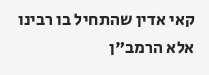קאי אדין שהתחיל בו רבינו אלא הרמב"ן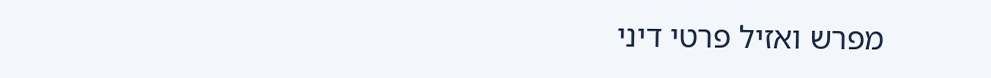מפרש ואזיל פרטי דיני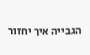הגבייה איך יחזור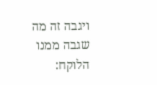ויגבה זה מה שגבה ממנו הלוקח: